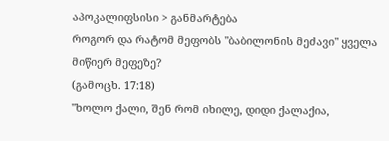აპოკალიფსისი > განმარტება
როგორ და რატომ მეფობს "ბაბილონის მეძავი" ყველა მიწიერ მეფეზე?
(გამოცხ. 17:18)
"ხოლო ქალი, შენ რომ იხილე, დიდი ქალაქია,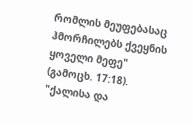რომლის მეუფებასაც ჰმორჩილებს ქვეყნის ყოველი მეფე" (გამოცხ. 17:18).
"ქალისა და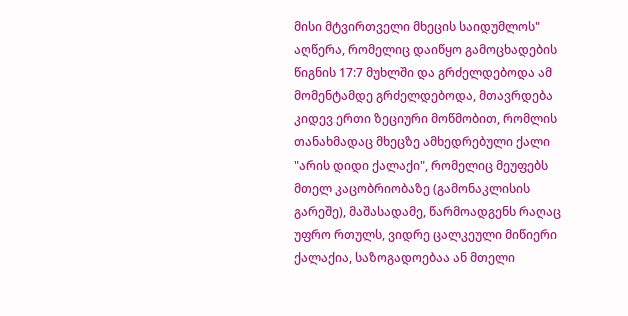მისი მტვირთველი მხეცის საიდუმლოს" აღწერა, რომელიც დაიწყო გამოცხადების წიგნის 17:7 მუხლში და გრძელდებოდა ამ მომენტამდე გრძელდებოდა, მთავრდება კიდევ ერთი ზეციური მოწმობით, რომლის თანახმადაც მხეცზე ამხედრებული ქალი "არის დიდი ქალაქი", რომელიც მეუფებს მთელ კაცობრიობაზე (გამონაკლისის გარეშე), მაშასადამე, წარმოადგენს რაღაც უფრო რთულს, ვიდრე ცალკეული მიწიერი ქალაქია, საზოგადოებაა ან მთელი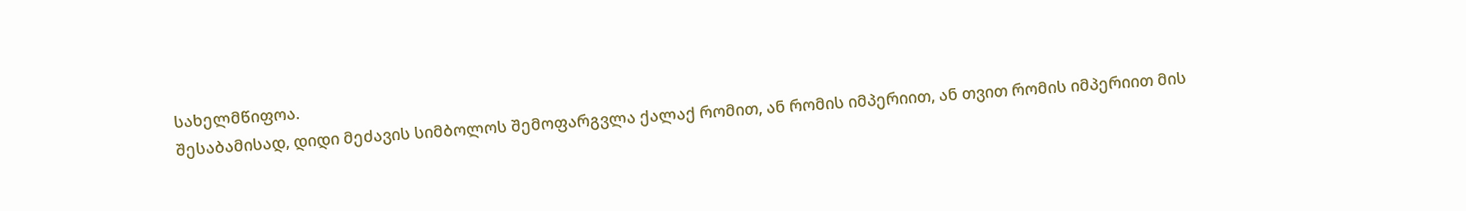სახელმწიფოა.
შესაბამისად, დიდი მეძავის სიმბოლოს შემოფარგვლა ქალაქ რომით, ან რომის იმპერიით, ან თვით რომის იმპერიით მის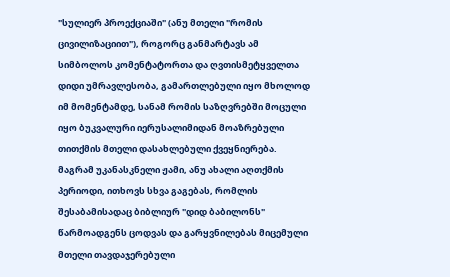"სულიერ პროექციაში" (ანუ მთელი "რომის ცივილიზაციით"), როგორც განმარტავს ამ სიმბოლოს კომენტატორთა და ღვთისმეტყველთა დიდი უმრავლესობა, გამართლებული იყო მხოლოდ იმ მომენტამდე, სანამ რომის საზღვრებში მოცული იყო ბუკვალური იერუსალიმიდან მოაზრებული თითქმის მთელი დასახლებული ქვეყნიერება.
მაგრამ უკანასკნელი ჟამი, ანუ ახალი აღთქმის პერიოდი, ითხოვს სხვა გაგებას, რომლის შესაბამისადაც ბიბლიურ "დიდ ბაბილონს" წარმოადგენს ცოდვას და გარყვნილებას მიცემული მთელი თავდაჯერებული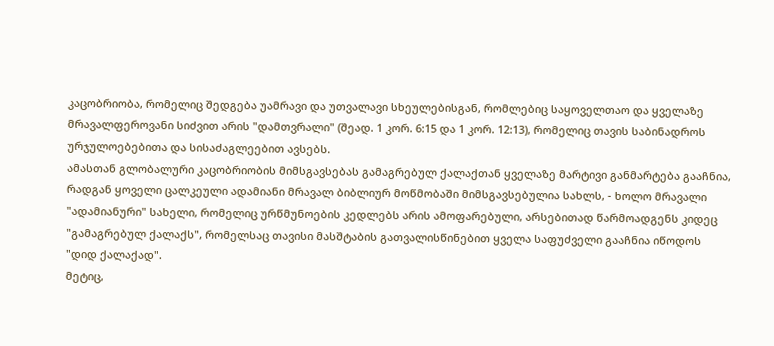კაცობრიობა, რომელიც შედგება უამრავი და უთვალავი სხეულებისგან, რომლებიც საყოველთაო და ყველაზე მრავალფეროვანი სიძვით არის "დამთვრალი" (შეად. 1 კორ. 6:15 და 1 კორ. 12:13), რომელიც თავის საბინადროს ურჯულოებებითა და სისაძაგლეებით ავსებს.
ამასთან გლობალური კაცობრიობის მიმსგავსებას გამაგრებულ ქალაქთან ყველაზე მარტივი განმარტება გააჩნია, რადგან ყოველი ცალკეული ადამიანი მრავალ ბიბლიურ მოწმობაში მიმსგავსებულია სახლს, - ხოლო მრავალი "ადამიანური" სახელი, რომელიც ურწმუნოების კედლებს არის ამოფარებული, არსებითად წარმოადგენს კიდეც "გამაგრებულ ქალაქს", რომელსაც თავისი მასშტაბის გათვალისწინებით ყველა საფუძველი გააჩნია იწოდოს "დიდ ქალაქად".
მეტიც,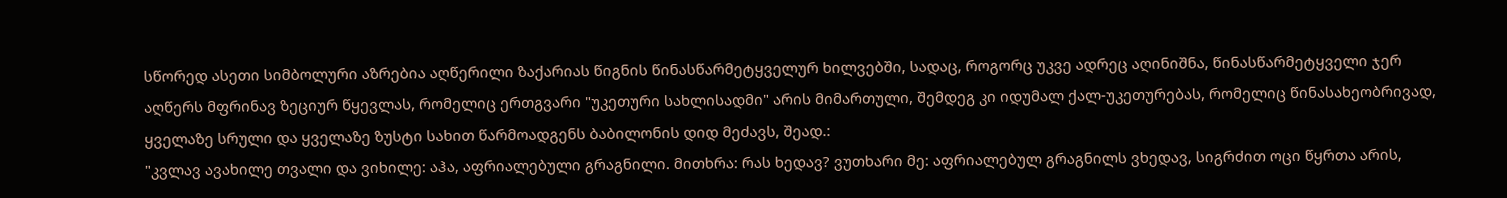სწორედ ასეთი სიმბოლური აზრებია აღწერილი ზაქარიას წიგნის წინასწარმეტყველურ ხილვებში, სადაც, როგორც უკვე ადრეც აღინიშნა, წინასწარმეტყველი ჯერ აღწერს მფრინავ ზეციურ წყევლას, რომელიც ერთგვარი "უკეთური სახლისადმი" არის მიმართული, შემდეგ კი იდუმალ ქალ-უკეთურებას, რომელიც წინასახეობრივად, ყველაზე სრული და ყველაზე ზუსტი სახით წარმოადგენს ბაბილონის დიდ მეძავს, შეად.:
"კვლავ ავახილე თვალი და ვიხილე: აჰა, აფრიალებული გრაგნილი. მითხრა: რას ხედავ? ვუთხარი მე: აფრიალებულ გრაგნილს ვხედავ, სიგრძით ოცი წყრთა არის,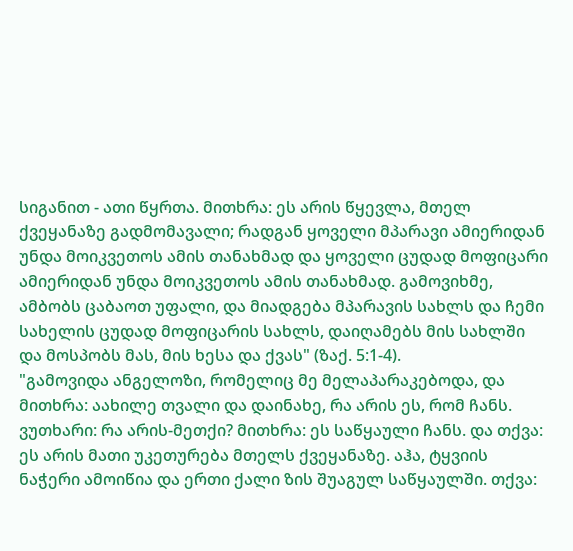სიგანით - ათი წყრთა. მითხრა: ეს არის წყევლა, მთელ ქვეყანაზე გადმომავალი; რადგან ყოველი მპარავი ამიერიდან უნდა მოიკვეთოს ამის თანახმად და ყოველი ცუდად მოფიცარი ამიერიდან უნდა მოიკვეთოს ამის თანახმად. გამოვიხმე, ამბობს ცაბაოთ უფალი, და მიადგება მპარავის სახლს და ჩემი სახელის ცუდად მოფიცარის სახლს, დაიღამებს მის სახლში და მოსპობს მას, მის ხესა და ქვას" (ზაქ. 5:1-4).
"გამოვიდა ანგელოზი, რომელიც მე მელაპარაკებოდა, და მითხრა: აახილე თვალი და დაინახე, რა არის ეს, რომ ჩანს. ვუთხარი: რა არის-მეთქი? მითხრა: ეს საწყაული ჩანს. და თქვა: ეს არის მათი უკეთურება მთელს ქვეყანაზე. აჰა, ტყვიის ნაჭერი ამოიწია და ერთი ქალი ზის შუაგულ საწყაულში. თქვა: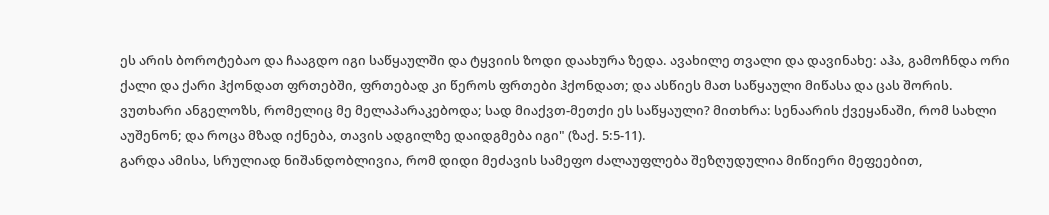ეს არის ბოროტებაო და ჩააგდო იგი საწყაულში და ტყვიის ზოდი დაახურა ზედა. ავახილე თვალი და დავინახე: აჰა, გამოჩნდა ორი ქალი და ქარი ჰქონდათ ფრთებში, ფრთებად კი წეროს ფრთები ჰქონდათ; და ასწიეს მათ საწყაული მიწასა და ცას შორის. ვუთხარი ანგელოზს, რომელიც მე მელაპარაკებოდა; სად მიაქვთ-მეთქი ეს საწყაული? მითხრა: სენაარის ქვეყანაში, რომ სახლი აუშენონ; და როცა მზად იქნება, თავის ადგილზე დაიდგმება იგი" (ზაქ. 5:5-11).
გარდა ამისა, სრულიად ნიშანდობლივია, რომ დიდი მეძავის სამეფო ძალაუფლება შეზღუდულია მიწიერი მეფეებით,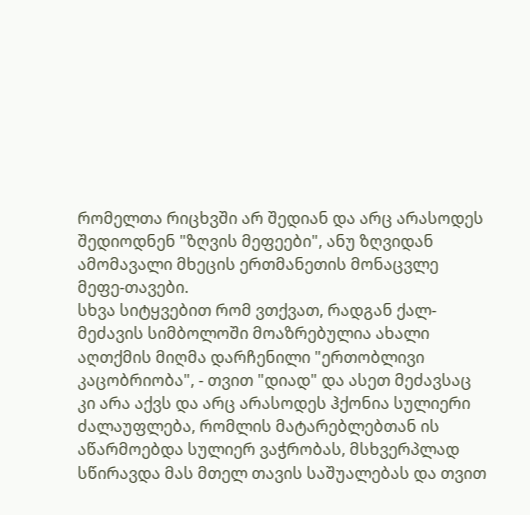რომელთა რიცხვში არ შედიან და არც არასოდეს შედიოდნენ "ზღვის მეფეები", ანუ ზღვიდან ამომავალი მხეცის ერთმანეთის მონაცვლე მეფე-თავები.
სხვა სიტყვებით რომ ვთქვათ, რადგან ქალ-მეძავის სიმბოლოში მოაზრებულია ახალი აღთქმის მიღმა დარჩენილი "ერთობლივი კაცობრიობა", - თვით "დიად" და ასეთ მეძავსაც კი არა აქვს და არც არასოდეს ჰქონია სულიერი ძალაუფლება, რომლის მატარებლებთან ის აწარმოებდა სულიერ ვაჭრობას, მსხვერპლად სწირავდა მას მთელ თავის საშუალებას და თვით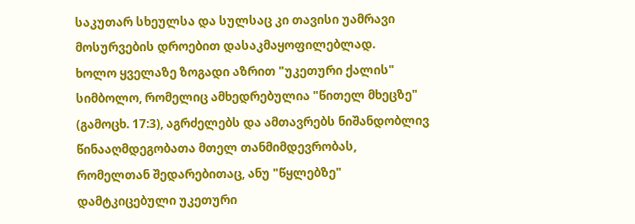საკუთარ სხეულსა და სულსაც კი თავისი უამრავი მოსურვების დროებით დასაკმაყოფილებლად.
ხოლო ყველაზე ზოგადი აზრით "უკეთური ქალის" სიმბოლო, რომელიც ამხედრებულია "წითელ მხეცზე" (გამოცხ. 17:3), აგრძელებს და ამთავრებს ნიშანდობლივ წინააღმდეგობათა მთელ თანმიმდევრობას, რომელთან შედარებითაც, ანუ "წყლებზე" დამტკიცებული უკეთური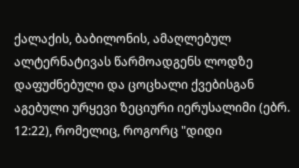ქალაქის, ბაბილონის, ამაღლებულ ალტერნატივას წარმოადგენს ლოდზე დაფუძნებული და ცოცხალი ქვებისგან აგებული ურყევი ზეციური იერუსალიმი (ებრ. 12:22), რომელიც, როგორც "დიდი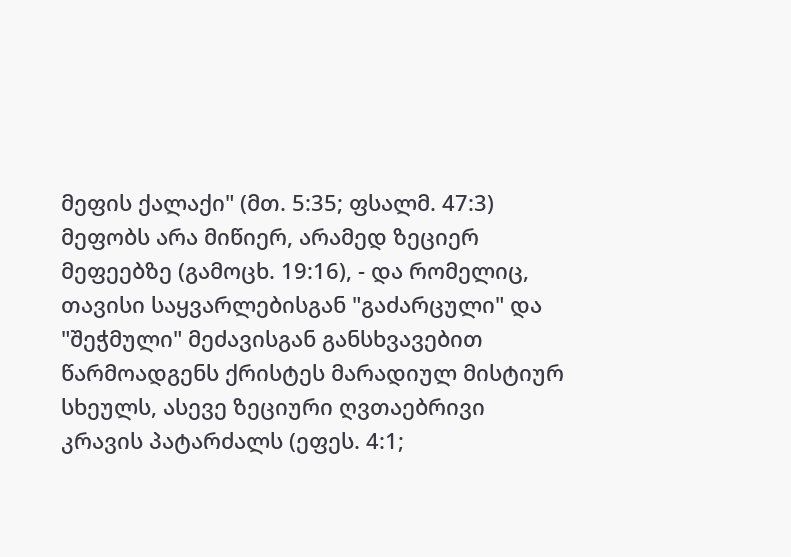მეფის ქალაქი" (მთ. 5:35; ფსალმ. 47:3) მეფობს არა მიწიერ, არამედ ზეციერ მეფეებზე (გამოცხ. 19:16), - და რომელიც, თავისი საყვარლებისგან "გაძარცული" და "შეჭმული" მეძავისგან განსხვავებით წარმოადგენს ქრისტეს მარადიულ მისტიურ სხეულს, ასევე ზეციური ღვთაებრივი კრავის პატარძალს (ეფეს. 4:1;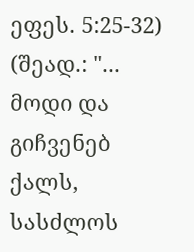ეფეს. 5:25-32) (შეად.: "... მოდი და გიჩვენებ ქალს, სასძლოს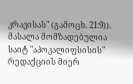კრავისას" (გამოცხ. 21:9)).
მასალა მომზადებულია საიტ "აპოკალიფსისის" რედაქციის მიერ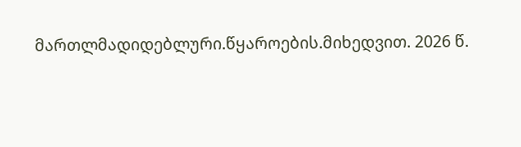მართლმადიდებლური.წყაროების.მიხედვით. 2026 წ.